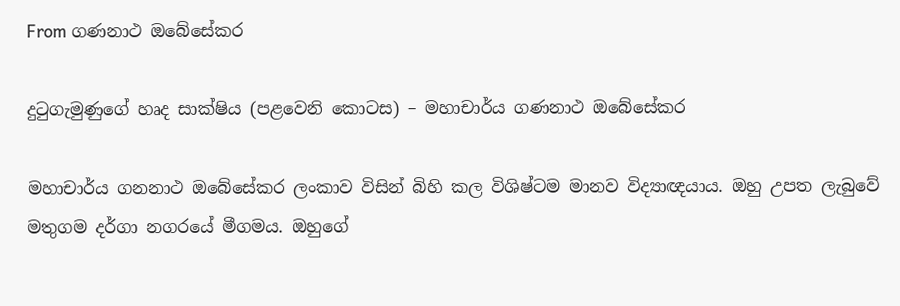From ගණනාථ ඔබේසේකර

දුටුගැමුණුගේ හෘද සාක්ෂිය (පළවෙනි කොටස) – මහාචාර්ය ගණනාථ ඔබේසේකර

මහාචාර්ය ගනනාථ ඔබේසේකර ලංකාව විසින් බිහි කල විශිෂ්ටම මානව විද්‍යාඥයාය. ඔහු උපත ලැබුවේ මතුගම දර්ගා නගරයේ මීගමය. ඔහුගේ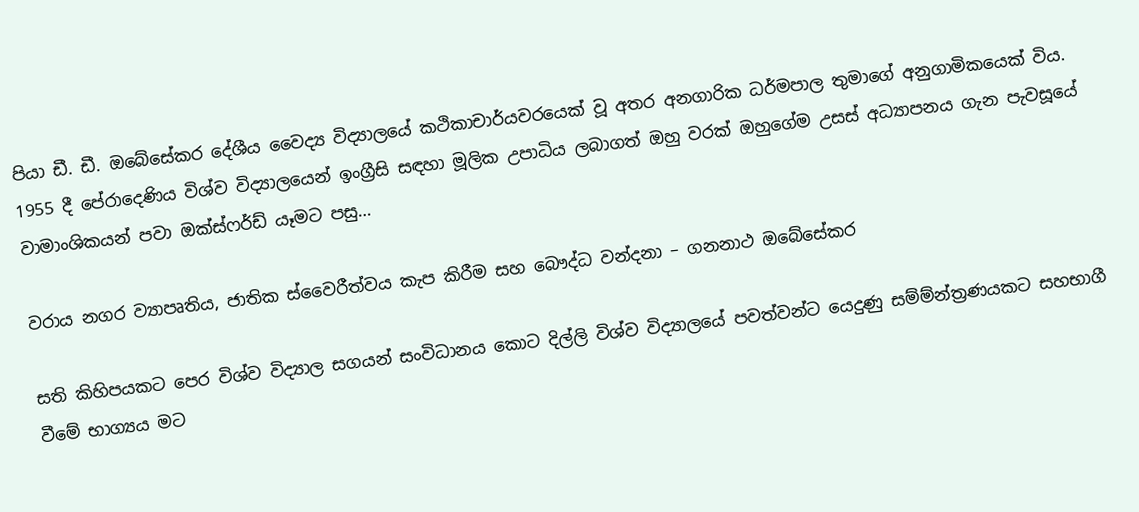පියා ඩී. ඩී. ඔබේසේකර දේශීය වෛද්‍ය විද්‍යාලයේ කථිකාචාර්යවරයෙක් වූ අතර අනගාරික ධර්මපාල තුමාගේ අනුගාමිකයෙක් විය. 1955 දී පේරාදෙණිය විශ්ව විද්‍යාලයෙන් ඉංග්‍රීසි සඳහා මූලික උපාධිය ලබාගත් ඔහු වරක් ඔහුගේම උසස් අධ්‍යාපනය ගැන පැවසූයේ වාමාංශිකයන් පවා ඔක්ස්ෆර්ඩ් යෑමට පසු…

වරාය නගර ව්‍යාපෘතිය, ජාතික ස්වෛරීත්වය කැප කිරීම සහ බෞද්ධ වන්දනා – ගනනාථ ඔබේසේකර

සති කිහිපයකට පෙර විශ්ව විද්‍යාල සගයන් සංවිධානය කොට දිල්ලි විශ්ව විද්‍යාලයේ පවත්වන්ට යෙදුණු සම්ම්න්ත්‍රණයකට සහභාගී වීමේ භාග්‍යය මට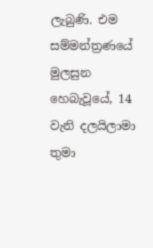ලැබුණි. එම සම්මන්ත්‍රණයේ මුලසුන හෙබැවූයේ, 14 වැනි දලයිලාමා තුමා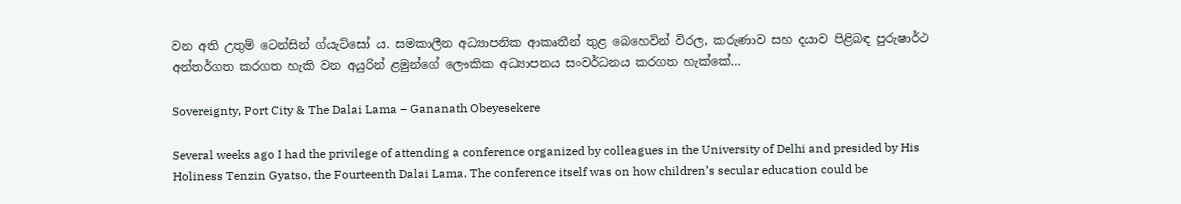වන අති උතුම් ටෙන්සින් ග්යැට්සෝ ය. සමකාලීන අධ්‍යාපනික ආකෘතීන් තුළ බෙහෙවින් විරල, කරුණාව සහ දයාව පිළිබඳ පුරුෂාර්ථ අන්තර්ගත කරගත හැකි වන අයුරින් ළමුන්ගේ ලෞකික අධ්‍යාපනය සංවර්ධනය කරගත හැක්කේ…

Sovereignty, Port City & The Dalai Lama – Gananath Obeyesekere

Several weeks ago I had the privilege of attending a conference organized by colleagues in the University of Delhi and presided by His Holiness Tenzin Gyatso, the Fourteenth Dalai Lama. The conference itself was on how children’s secular education could be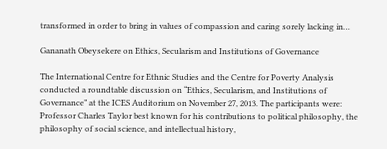transformed in order to bring in values of compassion and caring sorely lacking in…

Gananath Obeysekere on Ethics, Secularism and Institutions of Governance

The International Centre for Ethnic Studies and the Centre for Poverty Analysis conducted a roundtable discussion on “Ethics, Secularism, and Institutions of Governance” at the ICES Auditorium on November 27, 2013. The participants were: Professor Charles Taylor best known for his contributions to political philosophy, the philosophy of social science, and intellectual history,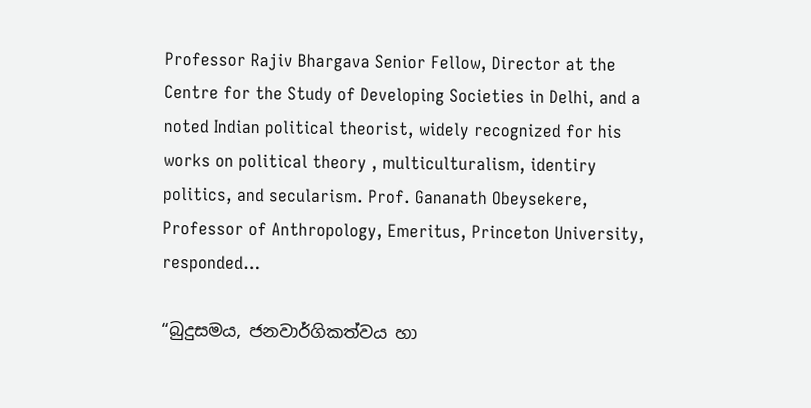Professor Rajiv Bhargava Senior Fellow, Director at the Centre for the Study of Developing Societies in Delhi, and a noted Indian political theorist, widely recognized for his works on political theory , multiculturalism, identiry politics, and secularism. Prof. Gananath Obeysekere, Professor of Anthropology, Emeritus, Princeton University, responded…

“බුදුසමය, ජනවාර්ගිකත්වය හා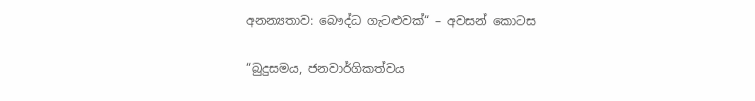අනන්‍යතාව: බෞද්ධ ගැටළුවක්“ – අවසන් කොටස

“බුදුසමය, ජනවාර්ගිකත්වය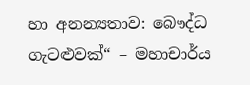හා අනන්‍යතාව: බෞද්ධ ගැටළුවක්“ – මහාචාර්ය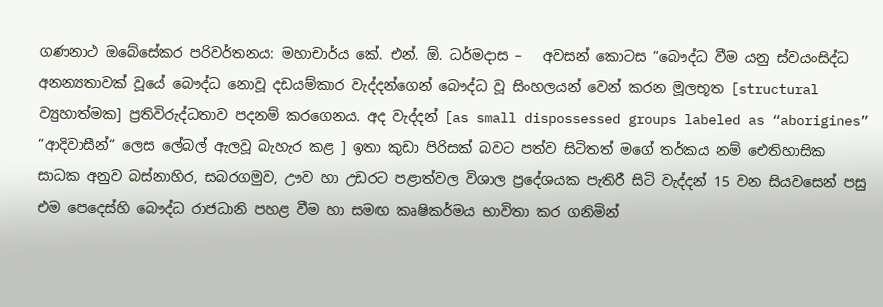ගණනාථ ඔබේසේකර පරිවර්තනය: මහාචාර්ය කේ. එන්. ඕ. ධර්මදාස –   අවසන් කොටස “බෞද්ධ වීම යනු ස්වයංසිද්ධ අනන්‍යතාවක් වූයේ බෞද්ධ නොවූ දඩයම්කාර වැද්දන්ගෙන් බෞද්ධ වූ සිංහලයන් වෙන් කරන මූලභූත [structural ව්‍යුහාත්මක] ප්‍රතිවිරුද්ධතාව පදනම් කරගෙනය. අද වැද්දන් [as small dispossessed groups labeled as “aborigines” “ආදිවාසීන්“ ලෙස ලේබල් ඇලවූ බැහැර කළ ] ඉතා කුඩා පිරිසක් බවට පත්ව සිටිතත් මගේ තර්කය නම් ඓතිහාසික සාධක අනුව බස්නාහිර, සබරගමුව, ඌව හා උඩරට පළාත්වල විශාල ප්‍රදේශයක පැතිරී සිටි වැද්දන් 15 වන සියවසෙන් පසු එම පෙදෙස්හි බෞද්ධ රාජධානි පහළ වීම හා සමඟ කෘෂිකර්ම‍ය භාවිතා කර ගනිමින්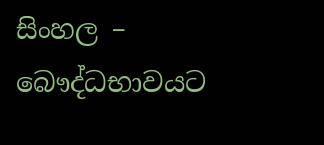සිංහල – බෞද්ධභාවයට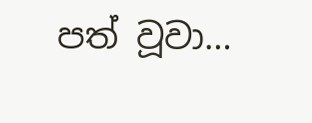පත් වූවා…